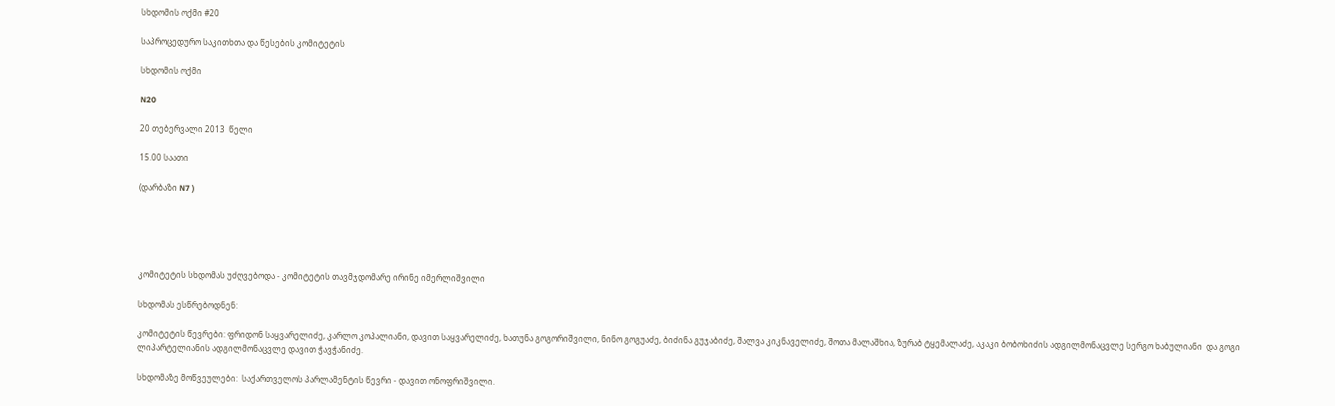სხდომის ოქმი #20

საპროცედურო საკითხთა და წესების კომიტეტის

სხდომის ოქმი

N20

20 თებერვალი 2013  წელი

15.00 საათი

(დარბაზი N7 )





კომიტეტის სხდომას უძღვებოდა - კომიტეტის თავმჯდომარე ირინე იმერლიშვილი

სხდომას ესწრებოდნენ:

კომიტეტის წევრები: ფრიდონ საყვარელიძე, კარლო კოპალიანი, დავით საყვარელიძე, ხათუნა გოგორიშვილი, ნინო გოგუაძე, ბიძინა გუჯაბიძე, შალვა კიკნაველიძე, შოთა მალაშხია, ზურაბ ტყემალაძე, აკაკი ბობოხიძის ადგილმონაცვლე სერგო ხაბულიანი  და გოგი ლიპარტელიანის ადგილმონაცვლე დავით ჭავჭანიძე.

სხდომაზე მოწვეულები:  საქართველოს პარლამენტის წევრი - დავით ონოფრიშვილი.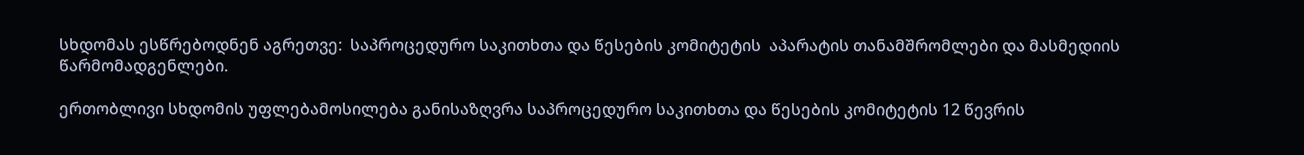სხდომას ესწრებოდნენ აგრეთვე:  საპროცედურო საკითხთა და წესების კომიტეტის  აპარატის თანამშრომლები და მასმედიის წარმომადგენლები.

ერთობლივი სხდომის უფლებამოსილება განისაზღვრა საპროცედურო საკითხთა და წესების კომიტეტის 12 წევრის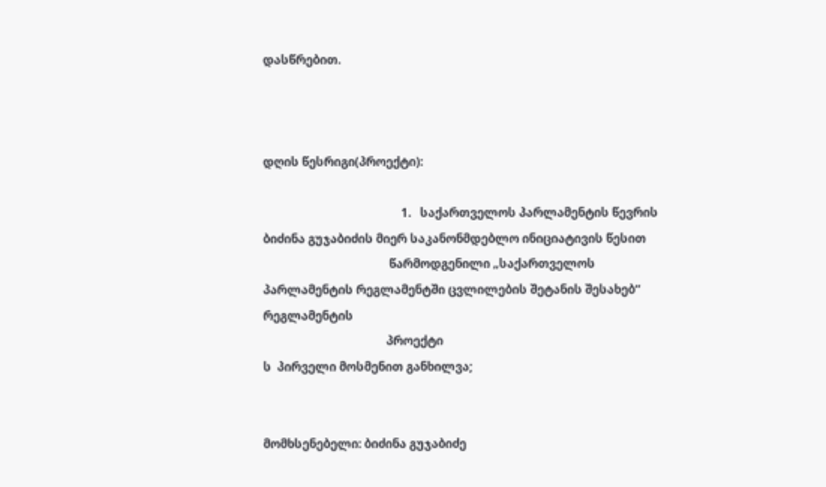დასწრებით.



დღის წესრიგი(პროექტი):

                                              1.   საქართველოს პარლამენტის წევრის ბიძინა გუჯაბიძის მიერ საკანონმდებლო ინიციატივის წესით
                                          წარმოდგენილი „საქართველოს პარლამენტის რეგლამენტში ცვლილების შეტანის შესახებ“ რეგლამენტის
                                         პროექტი
ს  პირველი მოსმენით განხილვა;


მომხსენებელი: ბიძინა გუჯაბიძე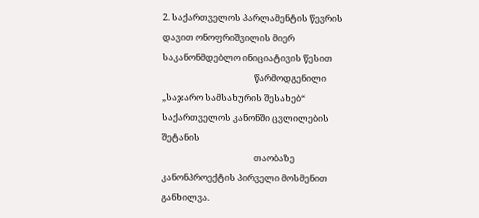2. საქართველოს პარლამენტის წევრის დავით ონოფრიშვილის მიერ საკანონმდებლო ინიციატივის წესით
                                              წარმოდგენილი „საჯარო სამსახურის შესახებ“ საქართველოს კანონში ცვლილების შეტანის
                                              თაობაზე კანონპროექტის პირველი მოსმენით განხილვა.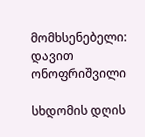მომხსენებელი: დავით ონოფრიშვილი

სხდომის დღის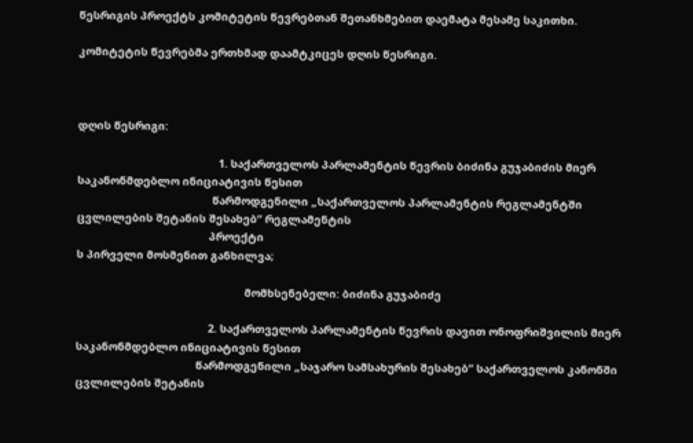წესრიგის პროექტს კომიტეტის წევრებთან შეთანხმებით დაემატა მესამე საკითხი.

კომიტეტის წევრებმა ერთხმად დაამტკიცეს დღის წესრიგი.



დღის წესრიგი:

                                               1. საქართველოს პარლამენტის წევრის ბიძინა გუჯაბიძის მიერ საკანონმდებლო ინიციატივის წესით
                                             წარმოდგენილი „საქართველოს პარლამენტის რეგლამენტში ცვლილების შეტანის შესახებ“ რეგლამენტის
                                            პროექტი
ს პირველი მოსმენით განხილვა;

                                                        მომხსენებელი: ბიძინა გუჯაბიძე

                                            2. საქართველოს პარლამენტის წევრის დავით ონოფრიშვილის მიერ საკანონმდებლო ინიციატივის წესით
                                        წარმოდგენილი „საჯარო სამსახურის შესახებ“ საქართველოს კანონში ცვლილების შეტანის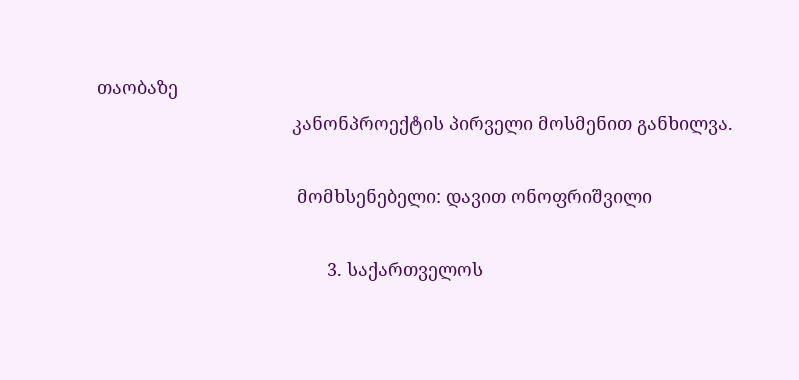თაობაზე
                                       კანონპროექტის პირველი მოსმენით განხილვა.

                                        მომხსენებელი: დავით ონოფრიშვილი

                                              3. საქართველოს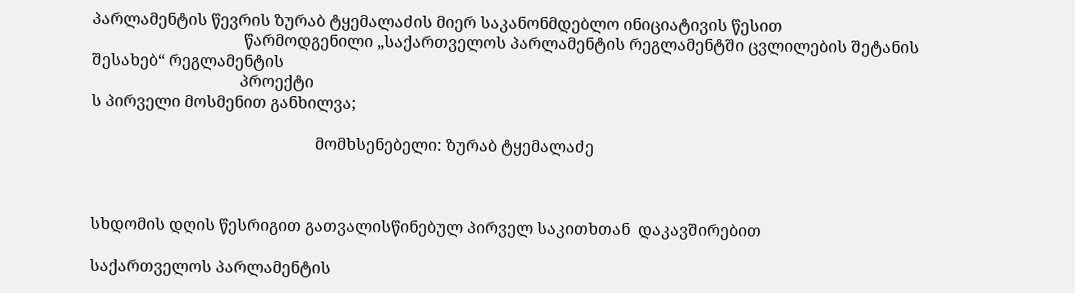პარლამენტის წევრის ზურაბ ტყემალაძის მიერ საკანონმდებლო ინიციატივის წესით
                                      წარმოდგენილი „საქართველოს პარლამენტის რეგლამენტში ცვლილების შეტანის შესახებ“ რეგლამენტის
                                     პროექტი
ს პირველი მოსმენით განხილვა;

                                                        მომხსენებელი: ზურაბ ტყემალაძე



სხდომის დღის წესრიგით გათვალისწინებულ პირველ საკითხთან  დაკავშირებით

საქართველოს პარლამენტის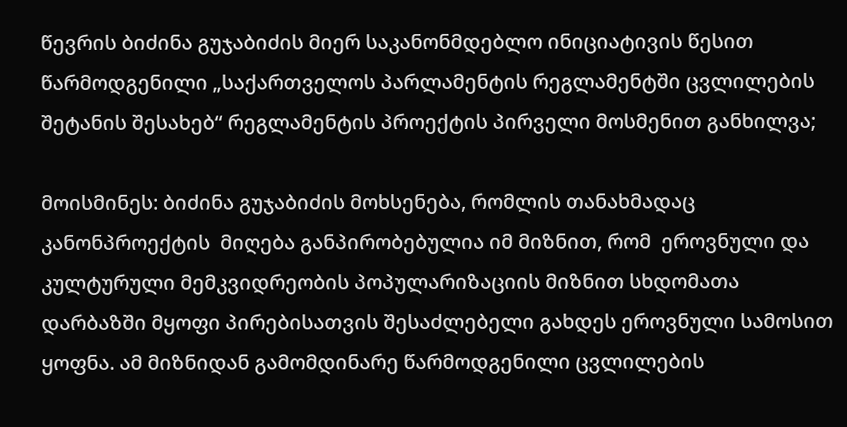წევრის ბიძინა გუჯაბიძის მიერ საკანონმდებლო ინიციატივის წესით წარმოდგენილი „საქართველოს პარლამენტის რეგლამენტში ცვლილების შეტანის შესახებ“ რეგლამენტის პროექტის პირველი მოსმენით განხილვა;

მოისმინეს: ბიძინა გუჯაბიძის მოხსენება, რომლის თანახმადაც კანონპროექტის  მიღება განპირობებულია იმ მიზნით, რომ  ეროვნული და კულტურული მემკვიდრეობის პოპულარიზაციის მიზნით სხდომათა დარბაზში მყოფი პირებისათვის შესაძლებელი გახდეს ეროვნული სამოსით ყოფნა. ამ მიზნიდან გამომდინარე წარმოდგენილი ცვლილების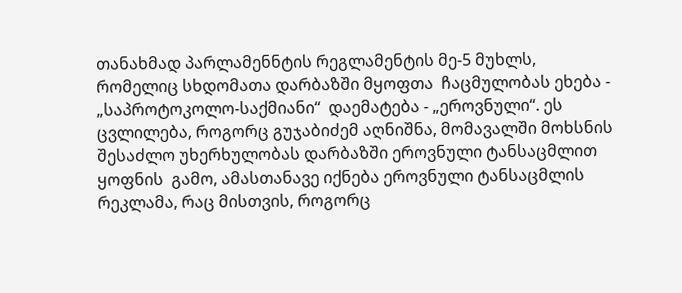თანახმად პარლამენნტის რეგლამენტის მე-5 მუხლს, რომელიც სხდომათა დარბაზში მყოფთა  ჩაცმულობას ეხება - „საპროტოკოლო-საქმიანი“  დაემატება - „ეროვნული“. ეს ცვლილება, როგორც გუჯაბიძემ აღნიშნა, მომავალში მოხსნის შესაძლო უხერხულობას დარბაზში ეროვნული ტანსაცმლით ყოფნის  გამო, ამასთანავე იქნება ეროვნული ტანსაცმლის რეკლამა, რაც მისთვის, როგორც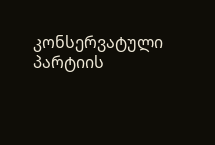კონსერვატული პარტიის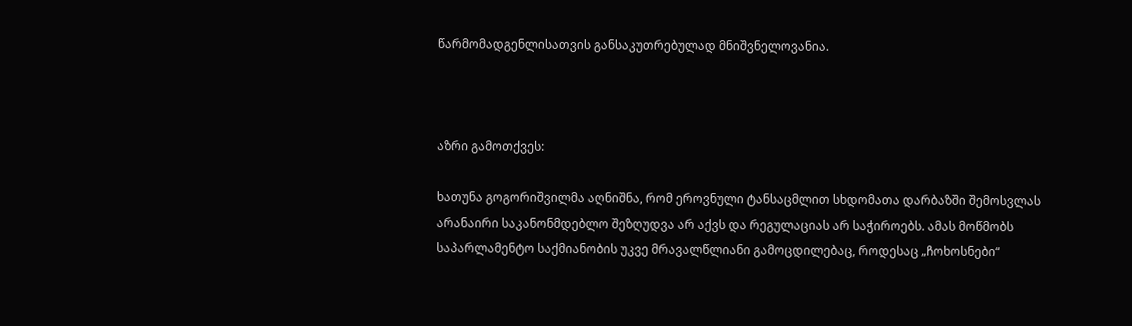წარმომადგენლისათვის განსაკუთრებულად მნიშვნელოვანია.



აზრი გამოთქვეს:

ხათუნა გოგორიშვილმა აღნიშნა, რომ ეროვნული ტანსაცმლით სხდომათა დარბაზში შემოსვლას არანაირი საკანონმდებლო შეზღუდვა არ აქვს და რეგულაციას არ საჭიროებს. ამას მოწმობს საპარლამენტო საქმიანობის უკვე მრავალწლიანი გამოცდილებაც, როდესაც „ჩოხოსნები“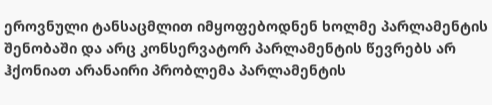ეროვნული ტანსაცმლით იმყოფებოდნენ ხოლმე პარლამენტის შენობაში და არც კონსერვატორ პარლამენტის წევრებს არ ჰქონიათ არანაირი პრობლემა პარლამენტის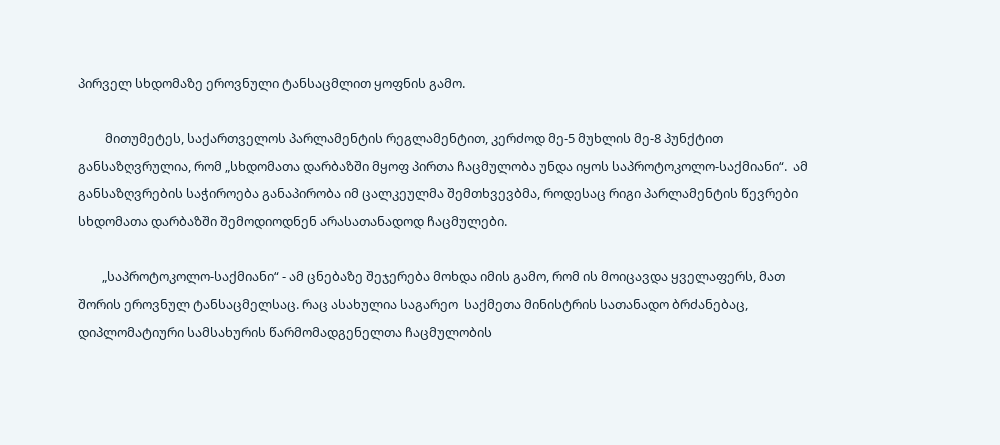პირველ სხდომაზე ეროვნული ტანსაცმლით ყოფნის გამო.

         მითუმეტეს, საქართველოს პარლამენტის რეგლამენტით, კერძოდ მე-5 მუხლის მე-8 პუნქტით განსაზღვრულია, რომ „სხდომათა დარბაზში მყოფ პირთა ჩაცმულობა უნდა იყოს საპროტოკოლო-საქმიანი“.  ამ განსაზღვრების საჭიროება განაპირობა იმ ცალკეულმა შემთხვევბმა, როდესაც რიგი პარლამენტის წევრები სხდომათა დარბაზში შემოდიოდნენ არასათანადოდ ჩაცმულები.

        „საპროტოკოლო-საქმიანი“ - ამ ცნებაზე შეჯერება მოხდა იმის გამო, რომ ის მოიცავდა ყველაფერს, მათ შორის ეროვნულ ტანსაცმელსაც. რაც ასახულია საგარეო  საქმეთა მინისტრის სათანადო ბრძანებაც, დიპლომატიური სამსახურის წარმომადგენელთა ჩაცმულობის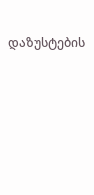დაზუსტების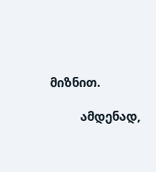მიზნით.

          ამდენად,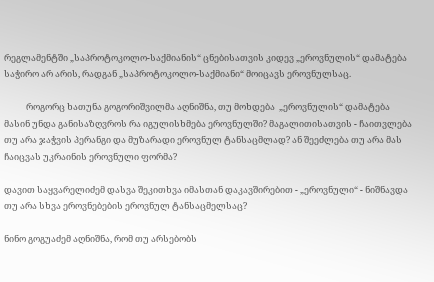რეგლამენტში „საპროტოკოლო-საქმიანის“ ცნებისათვის კიდევ „ეროვნულის“ დამატება საჭირო არ არის, რადგან „საპროტოკოლო-საქმიანი“ მოიცავს ეროვნულსაც.

           როგორც ხათუნა გოგორიშვილმა აღნიშნა, თუ მოხდება  „ეროვნულის“ დამატება მასინ უნდა განისაზღვროს რა იგულისხმება ეროვნულში? მაგალითისათვის - ჩაითვლება თუ არა ჯაჭვის პერანგი და მუზარადი ეროვნულ ტანსაცმლად? ან შეეძლება თუ არა მას  ჩაიცვას უკრაინის ეროვნული ფორმა?

დავით საყვარელიძემ დასვა შეკითხვა იმასთან დაკავშირებით - „ეროვნული“ - ნიშნავდა თუ არა სხვა ეროვნებების ეროვნულ ტანსაცმელსაც?

ნინო გოგუაძემ აღნიშნა, რომ თუ არსებობს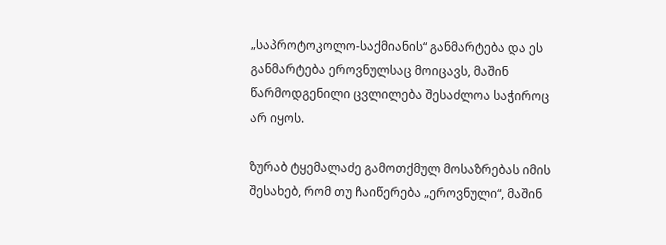„საპროტოკოლო-საქმიანის“ განმარტება და ეს განმარტება ეროვნულსაც მოიცავს, მაშინ წარმოდგენილი ცვლილება შესაძლოა საჭიროც არ იყოს.

ზურაბ ტყემალაძე გამოთქმულ მოსაზრებას იმის შესახებ, რომ თუ ჩაიწერება „ეროვნული“, მაშინ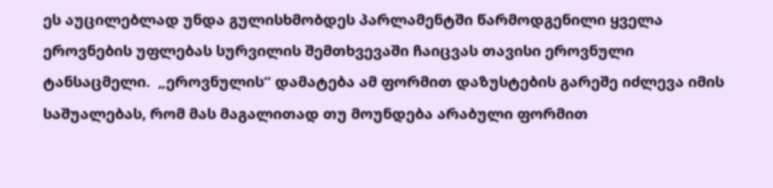ეს აუცილებლად უნდა გულისხმობდეს პარლამენტში წარმოდგენილი ყველა ეროვნების უფლებას სურვილის შემთხვევაში ჩაიცვას თავისი ეროვნული ტანსაცმელი.  „ეროვნულის“ დამატება ამ ფორმით დაზუსტების გარეშე იძლევა იმის საშუალებას, რომ მას მაგალითად თუ მოუნდება არაბული ფორმით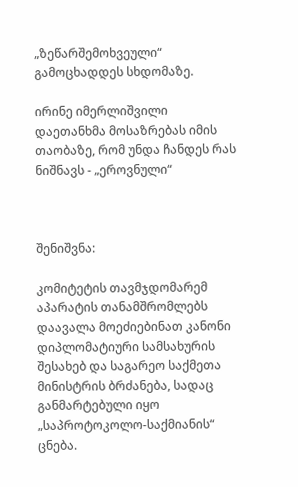„ზეწარშემოხვეული“  გამოცხადდეს სხდომაზე.

ირინე იმერლიშვილი დაეთანხმა მოსაზრებას იმის თაობაზე, რომ უნდა ჩანდეს რას ნიშნავს - „ეროვნული“



შენიშვნა:

კომიტეტის თავმჯდომარემ აპარატის თანამშრომლებს დაავალა მოეძიებინათ კანონი დიპლომატიური სამსახურის შესახებ და საგარეო საქმეთა მინისტრის ბრძანება, სადაც განმარტებული იყო „საპროტოკოლო-საქმიანის“ ცნება.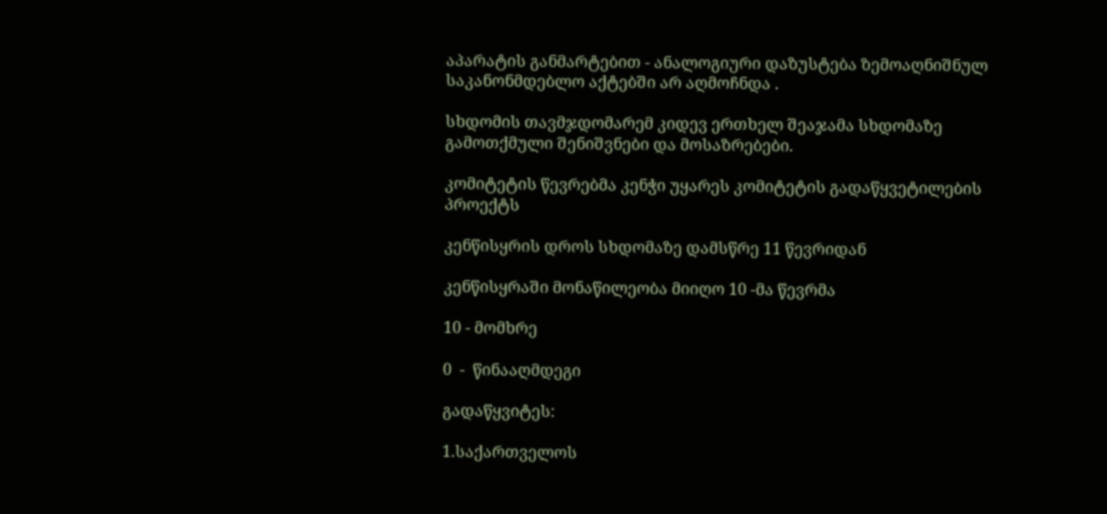აპარატის განმარტებით - ანალოგიური დაზუსტება ზემოაღნიშნულ საკანონმდებლო აქტებში არ აღმოჩნდა .

სხდომის თავმჯდომარემ კიდევ ერთხელ შეაჯამა სხდომაზე გამოთქმული შენიშვნები და მოსაზრებები.

კომიტეტის წევრებმა კენჭი უყარეს კომიტეტის გადაწყვეტილების პროექტს

კენწისყრის დროს სხდომაზე დამსწრე 11 წევრიდან

კენწისყრაში მონაწილეობა მიიღო 10 -მა წევრმა

10 - მომხრე

0  -  წინააღმდეგი

გადაწყვიტეს:

1.საქართველოს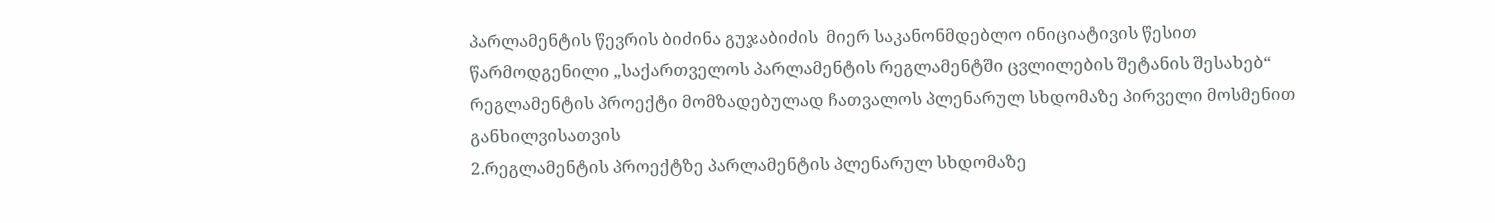პარლამენტის წევრის ბიძინა გუჯაბიძის  მიერ საკანონმდებლო ინიციატივის წესით წარმოდგენილი „საქართველოს პარლამენტის რეგლამენტში ცვლილების შეტანის შესახებ“ რეგლამენტის პროექტი მომზადებულად ჩათვალოს პლენარულ სხდომაზე პირველი მოსმენით განხილვისათვის
2.რეგლამენტის პროექტზე პარლამენტის პლენარულ სხდომაზე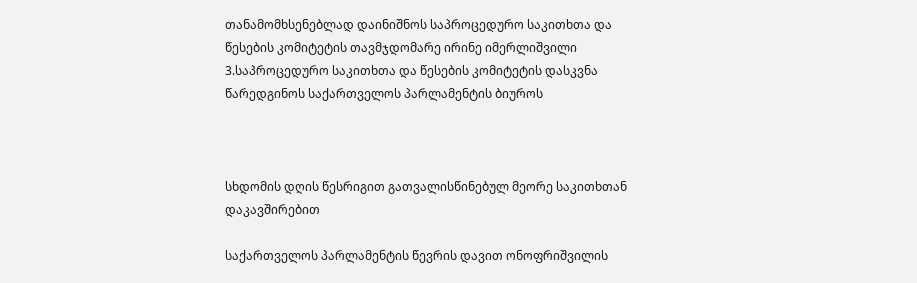თანამომხსენებლად დაინიშნოს საპროცედურო საკითხთა და წესების კომიტეტის თავმჯდომარე ირინე იმერლიშვილი
3.საპროცედურო საკითხთა და წესების კომიტეტის დასკვნა წარედგინოს საქართველოს პარლამენტის ბიუროს



სხდომის დღის წესრიგით გათვალისწინებულ მეორე საკითხთან  დაკავშირებით

საქართველოს პარლამენტის წევრის დავით ონოფრიშვილის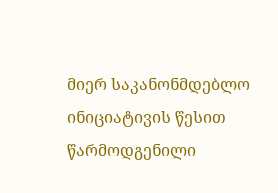მიერ საკანონმდებლო ინიციატივის წესით წარმოდგენილი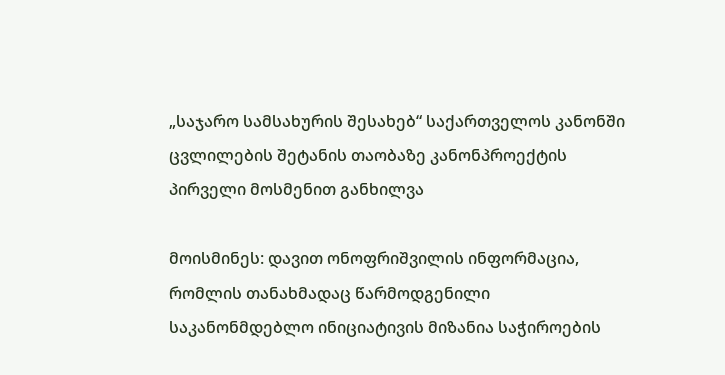„საჯარო სამსახურის შესახებ“ საქართველოს კანონში ცვლილების შეტანის თაობაზე კანონპროექტის პირველი მოსმენით განხილვა

მოისმინეს: დავით ონოფრიშვილის ინფორმაცია, რომლის თანახმადაც წარმოდგენილი საკანონმდებლო ინიციატივის მიზანია საჭიროების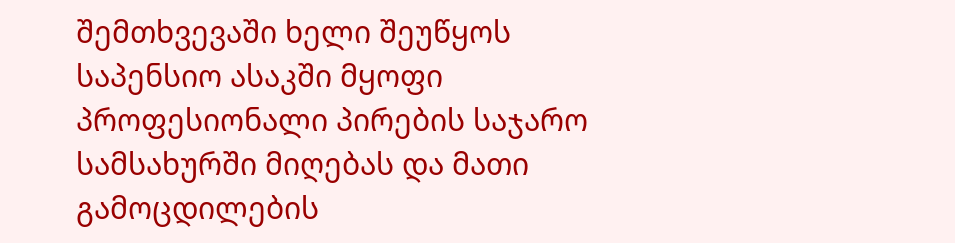შემთხვევაში ხელი შეუწყოს საპენსიო ასაკში მყოფი პროფესიონალი პირების საჯარო სამსახურში მიღებას და მათი გამოცდილების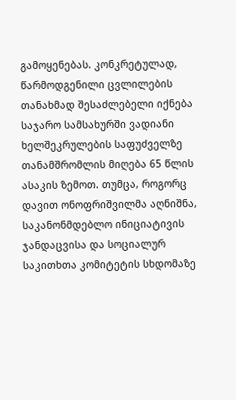გამოყენებას. კონკრეტულად,  წარმოდგენილი ცვლილების თანახმად შესაძლებელი იქნება საჯარო სამსახურში ვადიანი ხელშეკრულების საფუძველზე თანამშრომლის მიღება 65 წლის ასაკის ზემოთ. თუმცა, როგორც დავით ონოფრიშვილმა აღნიშნა, საკანონმდებლო ინიციატივის ჯანდაცვისა და სოციალურ საკითხთა კომიტეტის სხდომაზე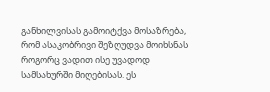განხილვისას გამოიტქვა მოსაზრება, რომ ასაკობრივი შეზღუდვა მოიხსნას როგორც ვადით ისე უვადოდ სამსახურში მიღებისას. ეს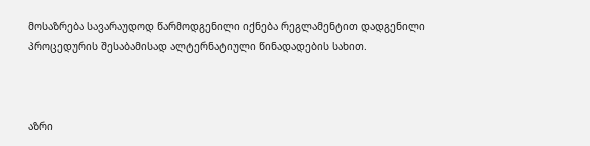მოსაზრება სავარაუდოდ წარმოდგენილი იქნება რეგლამენტით დადგენილი პროცედურის შესაბამისად ალტერნატიული წინადადების სახით.



აზრი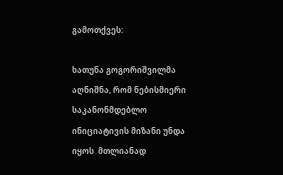გამოთქვეს:

ხათუნა გოგორიშვილმა აღნიშნა, რომ ნებისმიერი საკანონმდებლო ინიციატივის მიზანი უნდა იყოს  მთლიანად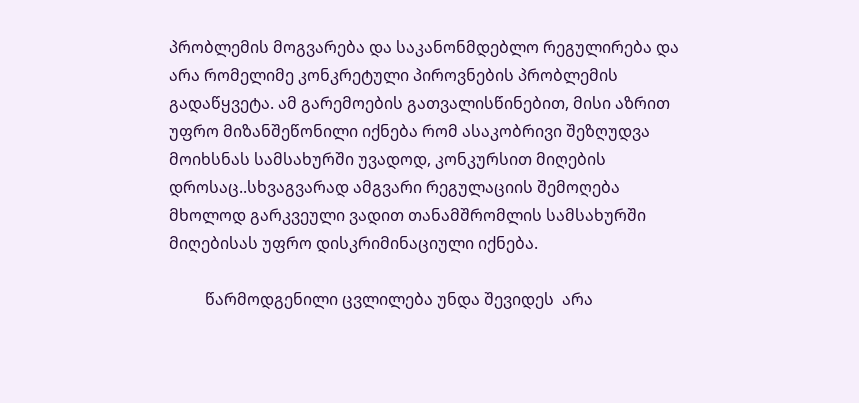პრობლემის მოგვარება და საკანონმდებლო რეგულირება და არა რომელიმე კონკრეტული პიროვნების პრობლემის გადაწყვეტა. ამ გარემოების გათვალისწინებით, მისი აზრით უფრო მიზანშეწონილი იქნება რომ ასაკობრივი შეზღუდვა  მოიხსნას სამსახურში უვადოდ, კონკურსით მიღების დროსაც..სხვაგვარად ამგვარი რეგულაციის შემოღება მხოლოდ გარკვეული ვადით თანამშრომლის სამსახურში მიღებისას უფრო დისკრიმინაციული იქნება.

         წარმოდგენილი ცვლილება უნდა შევიდეს  არა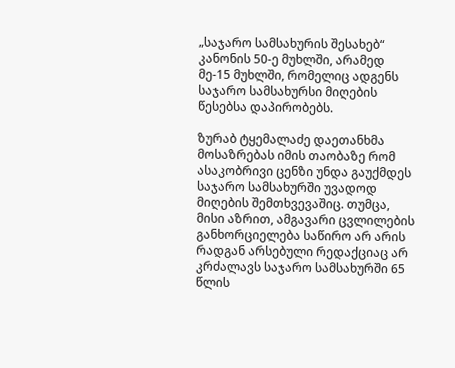„საჯარო სამსახურის შესახებ“ კანონის 50-ე მუხლში, არამედ მე-15 მუხლში, რომელიც ადგენს საჯარო სამსახურსი მიღების წესებსა დაპირობებს.

ზურაბ ტყემალაძე დაეთანხმა მოსაზრებას იმის თაობაზე რომ ასაკობრივი ცენზი უნდა გაუქმდეს საჯარო სამსახურში უვადოდ მიღების შემთხვევაშიც. თუმცა, მისი აზრით, ამგავარი ცვლილების განხორციელება საწირო არ არის რადგან არსებული რედაქციაც არ კრძალავს საჯარო სამსახურში 65 წლის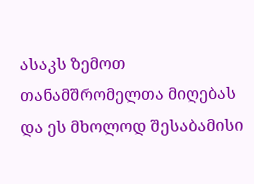ასაკს ზემოთ თანამშრომელთა მიღებას და ეს მხოლოდ შესაბამისი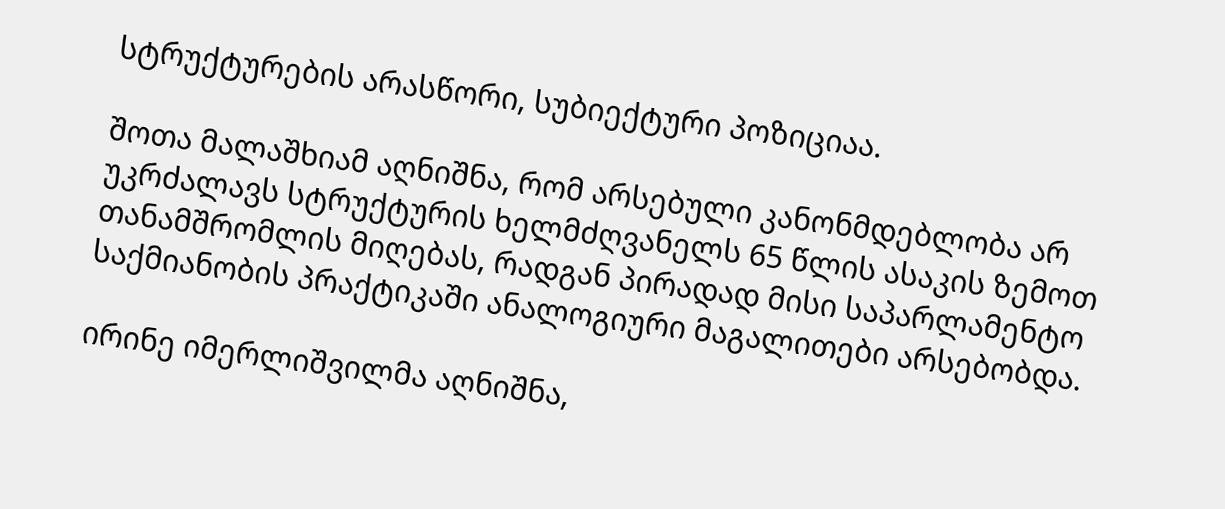სტრუქტურების არასწორი, სუბიექტური პოზიციაა.

შოთა მალაშხიამ აღნიშნა, რომ არსებული კანონმდებლობა არ უკრძალავს სტრუქტურის ხელმძღვანელს 65 წლის ასაკის ზემოთ თანამშრომლის მიღებას, რადგან პირადად მისი საპარლამენტო საქმიანობის პრაქტიკაში ანალოგიური მაგალითები არსებობდა.

ირინე იმერლიშვილმა აღნიშნა,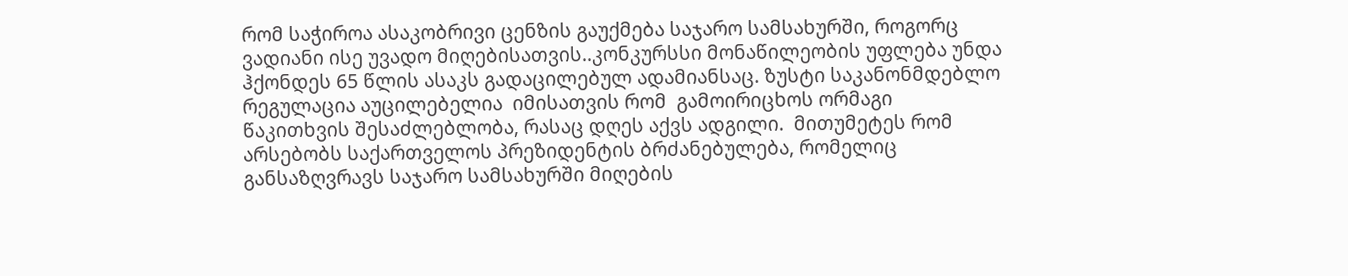რომ საჭიროა ასაკობრივი ცენზის გაუქმება საჯარო სამსახურში, როგორც ვადიანი ისე უვადო მიღებისათვის..კონკურსსი მონაწილეობის უფლება უნდა ჰქონდეს 65 წლის ასაკს გადაცილებულ ადამიანსაც. ზუსტი საკანონმდებლო რეგულაცია აუცილებელია  იმისათვის რომ  გამოირიცხოს ორმაგი წაკითხვის შესაძლებლობა, რასაც დღეს აქვს ადგილი.  მითუმეტეს რომ არსებობს საქართველოს პრეზიდენტის ბრძანებულება, რომელიც განსაზღვრავს საჯარო სამსახურში მიღების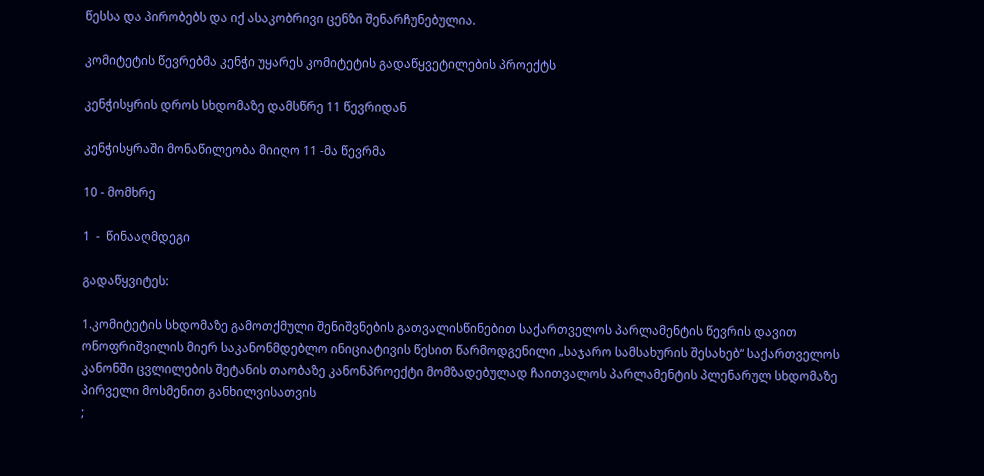წესსა და პირობებს და იქ ასაკობრივი ცენზი შენარჩუნებულია.

კომიტეტის წევრებმა კენჭი უყარეს კომიტეტის გადაწყვეტილების პროექტს

კენჭისყრის დროს სხდომაზე დამსწრე 11 წევრიდან

კენჭისყრაში მონაწილეობა მიიღო 11 -მა წევრმა

10 - მომხრე

1  -  წინააღმდეგი

გადაწყვიტეს:

1.კომიტეტის სხდომაზე გამოთქმული შენიშვნების გათვალისწინებით საქართველოს პარლამენტის წევრის დავით ონოფრიშვილის მიერ საკანონმდებლო ინიციატივის წესით წარმოდგენილი „საჯარო სამსახურის შესახებ“ საქართველოს კანონში ცვლილების შეტანის თაობაზე კანონპროექტი მომზადებულად ჩაითვალოს პარლამენტის პლენარულ სხდომაზე  პირველი მოსმენით განხილვისათვის
;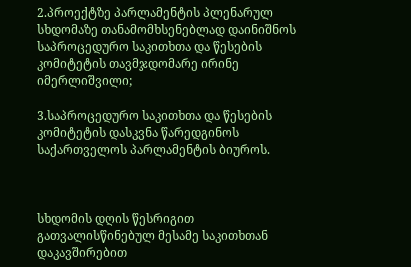2.პროექტზე პარლამენტის პლენარულ სხდომაზე თანამომხსენებლად დაინიშნოს საპროცედურო საკითხთა და წესების კომიტეტის თავმჯდომარე ირინე იმერლიშვილი;

3.საპროცედურო საკითხთა და წესების კომიტეტის დასკვნა წარედგინოს საქართველოს პარლამენტის ბიუროს.



სხდომის დღის წესრიგით გათვალისწინებულ მესამე საკითხთან  დაკავშირებით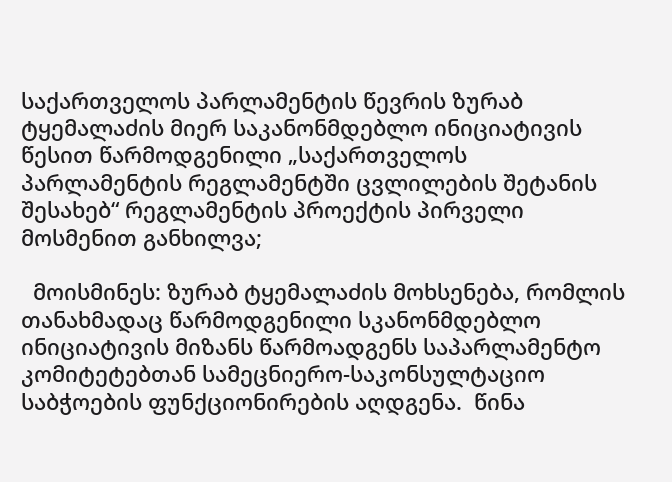საქართველოს პარლამენტის წევრის ზურაბ ტყემალაძის მიერ საკანონმდებლო ინიციატივის წესით წარმოდგენილი „საქართველოს პარლამენტის რეგლამენტში ცვლილების შეტანის შესახებ“ რეგლამენტის პროექტის პირველი მოსმენით განხილვა;

  მოისმინეს: ზურაბ ტყემალაძის მოხსენება, რომლის თანახმადაც წარმოდგენილი სკანონმდებლო ინიციატივის მიზანს წარმოადგენს საპარლამენტო კომიტეტებთან სამეცნიერო-საკონსულტაციო საბჭოების ფუნქციონირების აღდგენა.  წინა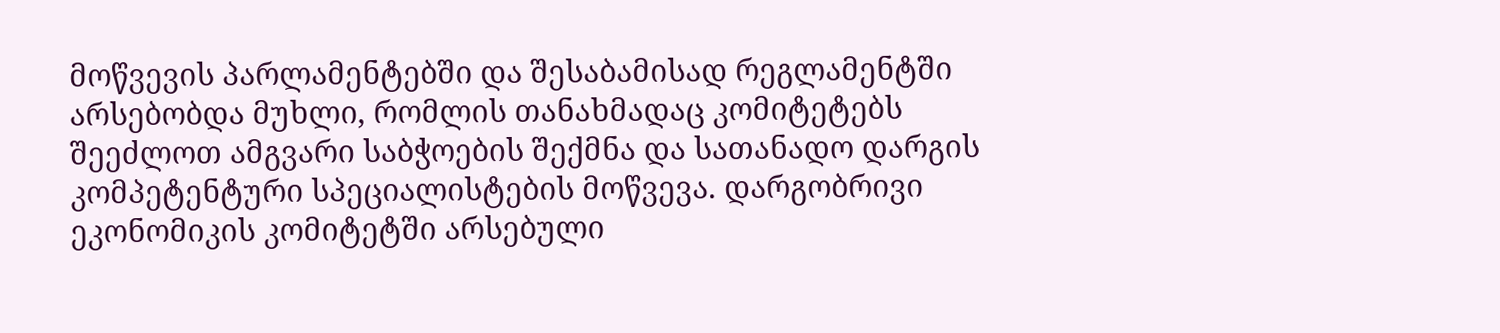მოწვევის პარლამენტებში და შესაბამისად რეგლამენტში არსებობდა მუხლი, რომლის თანახმადაც კომიტეტებს შეეძლოთ ამგვარი საბჭოების შექმნა და სათანადო დარგის კომპეტენტური სპეციალისტების მოწვევა. დარგობრივი ეკონომიკის კომიტეტში არსებული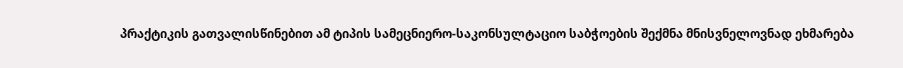პრაქტიკის გათვალისწინებით ამ ტიპის სამეცნიერო-საკონსულტაციო საბჭოების შექმნა მნისვნელოვნად ეხმარება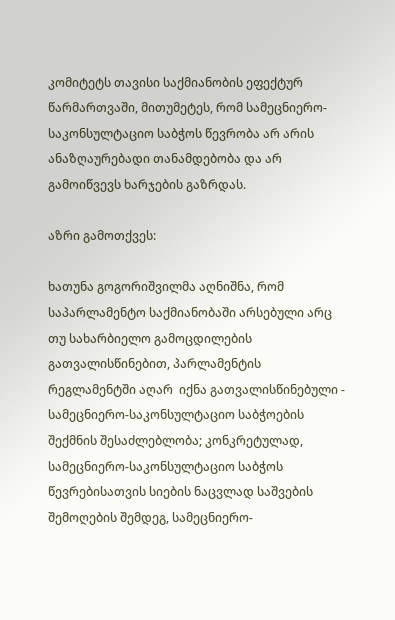კომიტეტს თავისი საქმიანობის ეფექტურ წარმართვაში, მითუმეტეს, რომ სამეცნიერო-საკონსულტაციო საბჭოს წევრობა არ არის ანაზღაურებადი თანამდებობა და არ გამოიწვევს ხარჯების გაზრდას.

აზრი გამოთქვეს:

ხათუნა გოგორიშვილმა აღნიშნა, რომ საპარლამენტო საქმიანობაში არსებული არც თუ სახარბიელო გამოცდილების გათვალისწინებით, პარლამენტის რეგლამენტში აღარ  იქნა გათვალისწინებული - სამეცნიერო-საკონსულტაციო საბჭოების შექმნის შესაძლებლობა; კონკრეტულად, სამეცნიერო-საკონსულტაციო საბჭოს წევრებისათვის სიების ნაცვლად საშვების  შემოღების შემდეგ, სამეცნიერო-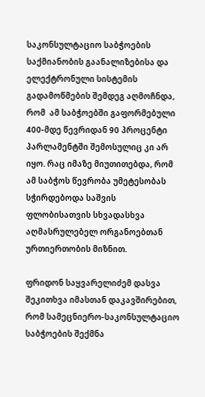საკონსულტაციო საბჭოების საქმიანობის გაანალიზებისა და ელექტრონული სისტემის გადამოწმების შემდეგ აღმოჩნდა, რომ  ამ საბჭოებში გაფორმებული 400-მდე წევრიდან 90 პროცენტი პარლამენტში შემოსულიც კი არ იყო. რაც იმაზე მიუთითებდა, რომ ამ საბჭოს წევრობა უმეტესობას სჭირდებოდა საშვის ფლობისათვის სხვადასხვა აღმასრულებელ ორგანოებთან ურთიერთობის მიზნით.

ფრიდონ საყვარელიძემ დასვა შეკითხვა იმასთან დაკავშირებით, რომ სამეცნიერო-საკონსულტაციო საბჭოების შექმნა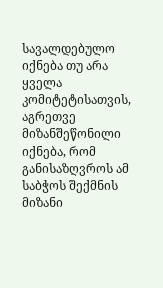სავალდებულო იქნება თუ არა ყველა კომიტეტისათვის, აგრეთვე მიზანშეწონილი იქნება, რომ განისაზღვროს ამ საბჭოს შექმნის მიზანი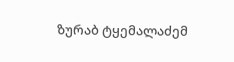ზურაბ ტყემალაძემ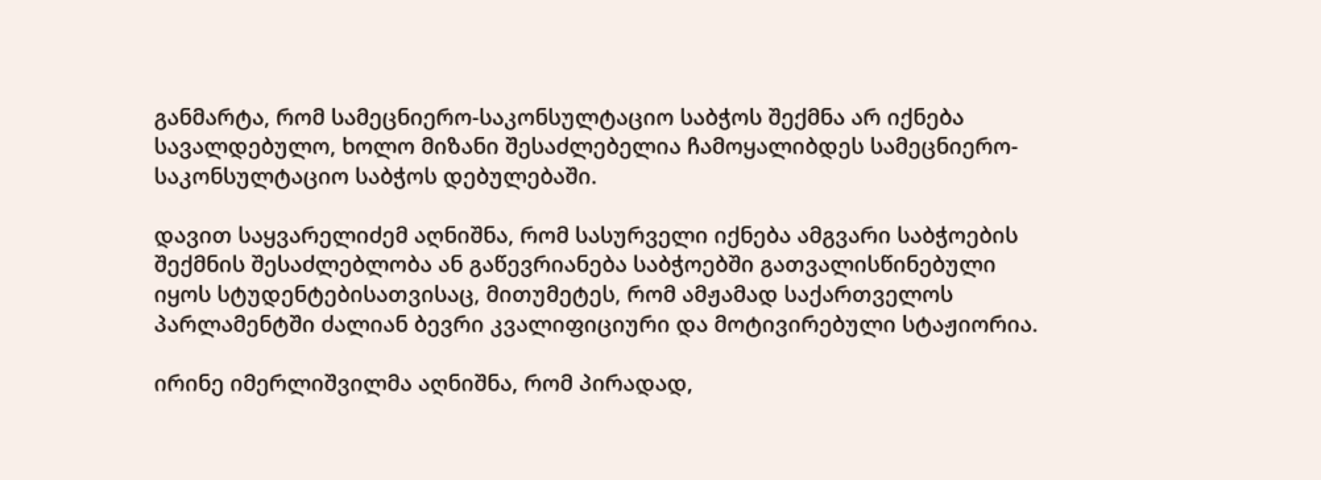განმარტა, რომ სამეცნიერო-საკონსულტაციო საბჭოს შექმნა არ იქნება სავალდებულო, ხოლო მიზანი შესაძლებელია ჩამოყალიბდეს სამეცნიერო-საკონსულტაციო საბჭოს დებულებაში.

დავით საყვარელიძემ აღნიშნა, რომ სასურველი იქნება ამგვარი საბჭოების შექმნის შესაძლებლობა ან გაწევრიანება საბჭოებში გათვალისწინებული იყოს სტუდენტებისათვისაც, მითუმეტეს, რომ ამჟამად საქართველოს პარლამენტში ძალიან ბევრი კვალიფიციური და მოტივირებული სტაჟიორია.

ირინე იმერლიშვილმა აღნიშნა, რომ პირადად,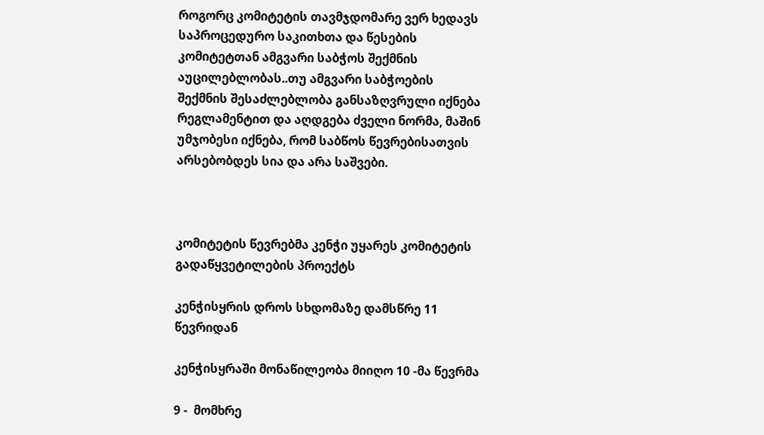როგორც კომიტეტის თავმჯდომარე ვერ ხედავს საპროცედურო საკითხთა და წესების კომიტეტთან ამგვარი საბჭოს შექმნის  აუცილებლობას..თუ ამგვარი საბჭოების შექმნის შესაძლებლობა განსაზღვრული იქნება რეგლამენტით და აღდგება ძველი ნორმა, მაშინ უმჯობესი იქნება, რომ საბწოს წევრებისათვის  არსებობდეს სია და არა საშვები.



კომიტეტის წევრებმა კენჭი უყარეს კომიტეტის გადაწყვეტილების პროექტს

კენჭისყრის დროს სხდომაზე დამსწრე 11 წევრიდან

კენჭისყრაში მონაწილეობა მიიღო 10 -მა წევრმა

9 -  მომხრე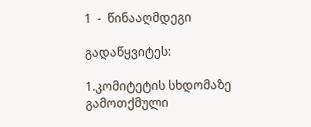1  -  წინააღმდეგი

გადაწყვიტეს:

1.კომიტეტის სხდომაზე გამოთქმული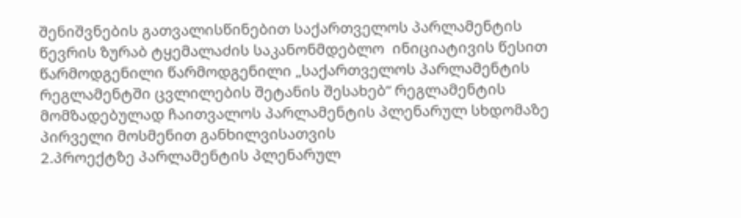შენიშვნების გათვალისწინებით საქართველოს პარლამენტის წევრის ზურაბ ტყემალაძის საკანონმდებლო  ინიციატივის წესით წარმოდგენილი წარმოდგენილი „საქართველოს პარლამენტის რეგლამენტში ცვლილების შეტანის შესახებ“ რეგლამენტის მომზადებულად ჩაითვალოს პარლამენტის პლენარულ სხდომაზე  პირველი მოსმენით განხილვისათვის
2.პროექტზე პარლამენტის პლენარულ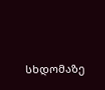სხდომაზე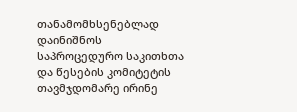თანამომხსენებლად დაინიშნოს საპროცედურო საკითხთა და წესების კომიტეტის თავმჯდომარე ირინე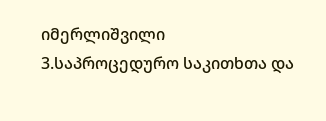იმერლიშვილი
3.საპროცედურო საკითხთა და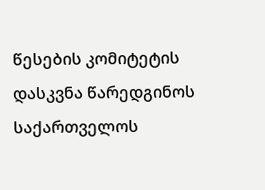წესების კომიტეტის დასკვნა წარედგინოს საქართველოს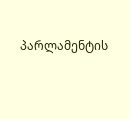პარლამენტის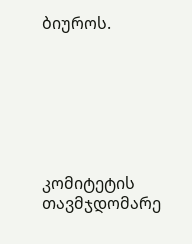ბიუროს.







კომიტეტის თავმჯდომარე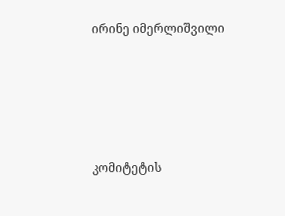ირინე იმერლიშვილი





კომიტეტის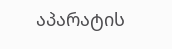აპარატის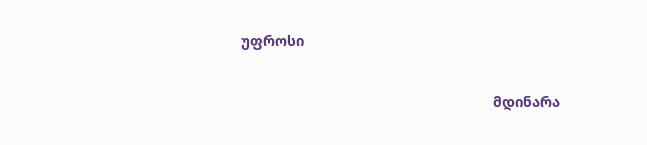უფროსი

                                                               მდინარა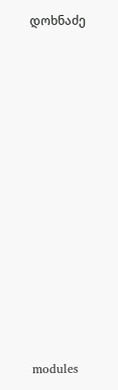დოხნაძე












modules